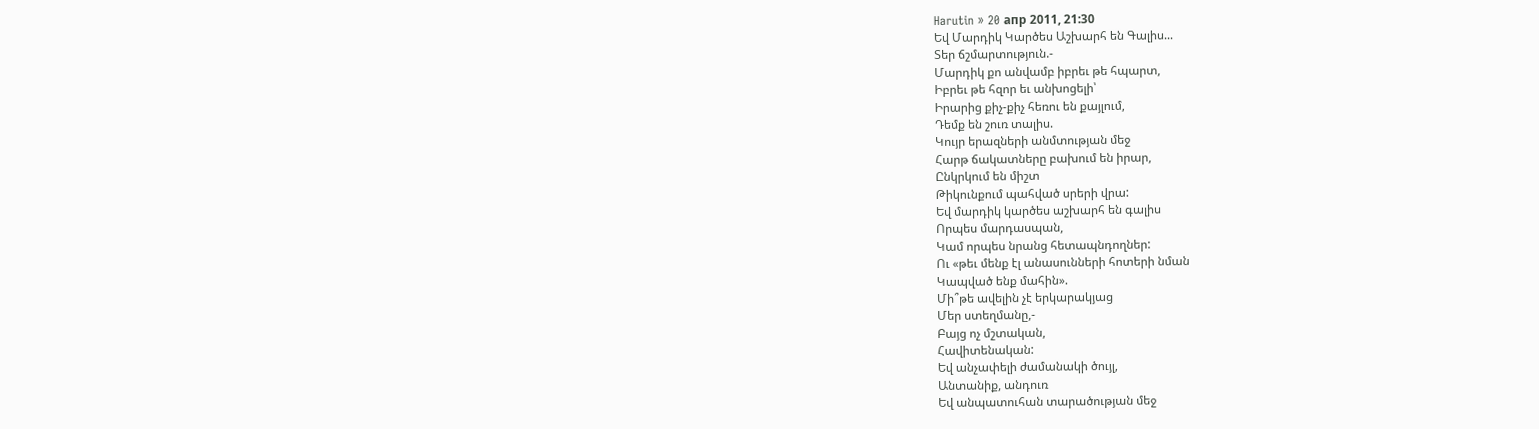Harutin » 20 апр 2011, 21:30
Եվ Մարդիկ Կարծես Աշխարհ են Գալիս...
Տեր ճշմարտություն.-
Մարդիկ քո անվամբ իբրեւ թե հպարտ,
Իբրեւ թե հզոր եւ անխոցելի՝
Իրարից քիչ-քիչ հեռու են քայլում,
Դեմք են շուռ տալիս.
Կույր երազների անմտության մեջ
Հարթ ճակատները բախում են իրար,
Ընկրկում են միշտ
Թիկունքում պահված սրերի վրա:
Եվ մարդիկ կարծես աշխարհ են գալիս
Որպես մարդասպան,
Կամ որպես նրանց հետապնդողներ:
Ու «թեւ մենք էլ անասունների հոտերի նման
Կապված ենք մահին».
Մի՞թե ավելին չէ երկարակյաց
Մեր ստեղմանը,-
Բայց ոչ մշտական,
Հավիտենական:
Եվ անչափելի ժամանակի ծույլ,
Անտանիք, անդուռ
Եվ անպատուհան տարածության մեջ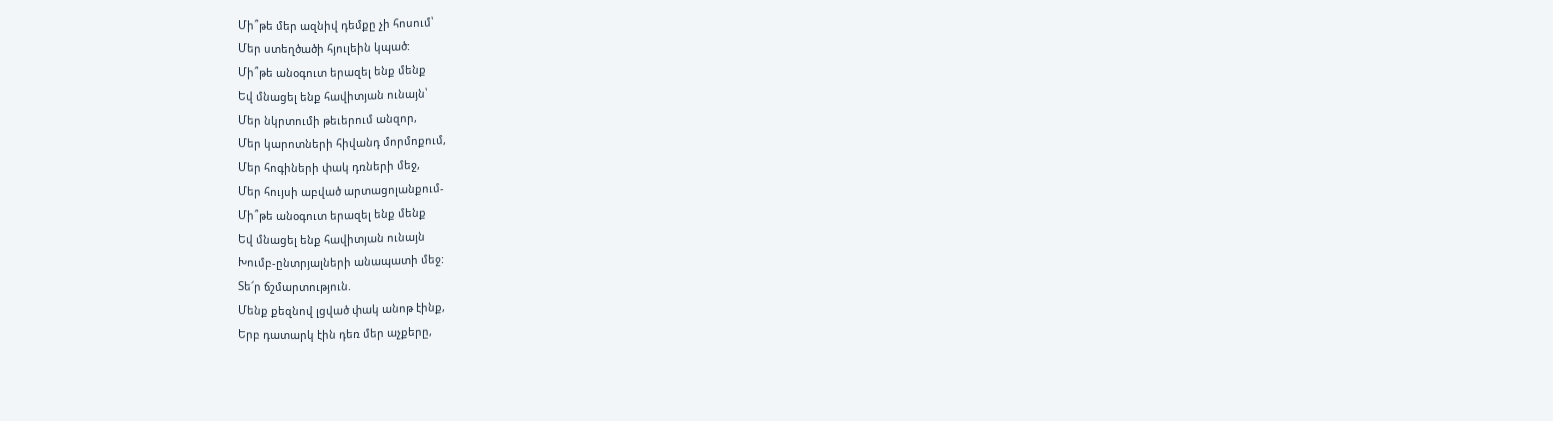Մի՞թե մեր ազնիվ դեմքը չի հոսում՝
Մեր ստեղծածի հյուլեին կպած:
Մի՞թե անօգուտ երազել ենք մենք
Եվ մնացել ենք հավիտյան ունայն՝
Մեր նկրտումի թեւերում անզոր,
Մեր կարոտների հիվանդ մորմոքում,
Մեր հոգիների փակ դռների մեջ,
Մեր հույսի աբված արտացոլանքում-
Մի՞թե անօգուտ երազել ենք մենք
Եվ մնացել ենք հավիտյան ունայն
Խումբ-ընտրյալների անապատի մեջ:
Տե՜ր ճշմարտություն.
Մենք քեզնով լցված փակ անոթ էինք,
Երբ դատարկ էին դեռ մեր աչքերը,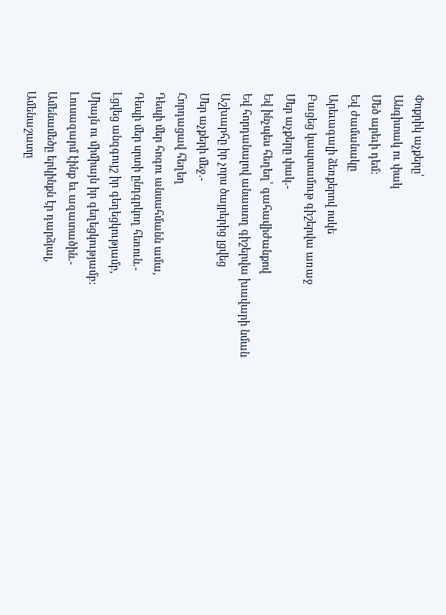Փոքրիկ աչքերը՝
Անգիտակ ու փակ
Մեծ արեւի դեմ:
Եվ ժամանակը
Արեւագալի ձեռքերով ոսկե
Բացեց կապտամութ գիշերվա առաջ
Մեր աչքերը փակ.-
Եվ ինչպես հեղեղ՝ գահավիժանքով
Եվ հորդանալով անաստղ գիշերվա խավարի նման
Աշխարհը իր չորս ծայրերից լցվեց
Մեր աչքերի մեջ.-
Հորդացավ հեղեղ
Դեպի մեր հոգու անսահմանն ամա,
Դեպի մեր սրտի ընդգրկող հեռուն.-
Լցվեց անզգույշ իր գեղեցկությամբ,
Միայն ու միմիայն իր գեղեցկությամբ:
Լուսազարմ էինք եւ ազատածին.-
Ամենամեծը երկինքն էր դարձյալ,
Ամենաշատը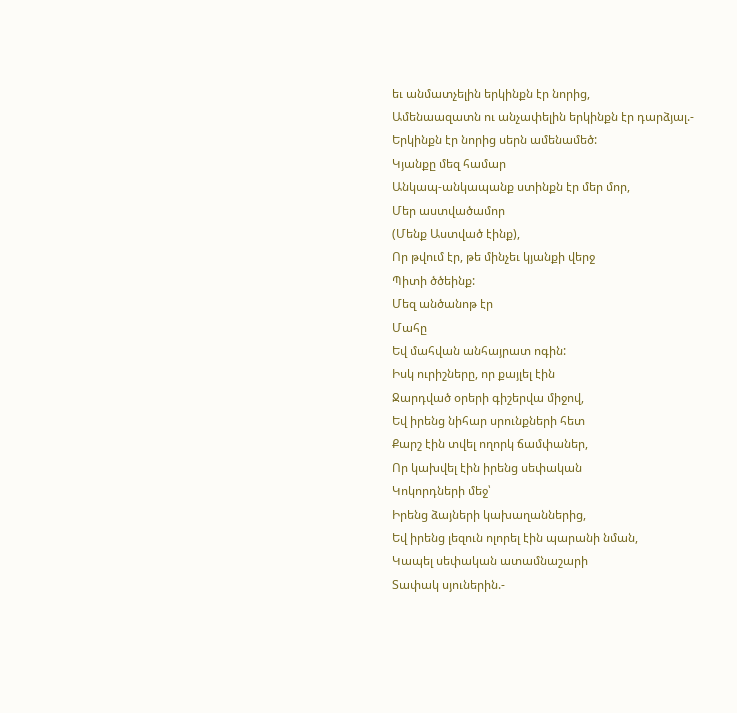եւ անմատչելին երկինքն էր նորից,
Ամենաազատն ու անչափելին երկինքն էր դարձյալ.-
Երկինքն էր նորից սերն ամենամեծ:
Կյանքը մեզ համար
Անկապ-անկապանք ստինքն էր մեր մոր,
Մեր աստվածամոր
(Մենք Աստված էինք),
Որ թվում էր, թե մինչեւ կյանքի վերջ
Պիտի ծծեինք:
Մեզ անծանոթ էր
Մահը
Եվ մահվան անհայրատ ոգին:
Իսկ ուրիշները, որ քայլել էին
Ջարդված օրերի գիշերվա միջով,
Եվ իրենց նիհար սրունքների հետ
Քարշ էին տվել ողորկ ճամփաներ,
Որ կախվել էին իրենց սեփական
Կոկորդների մեջ՝
Իրենց ձայների կախաղաններից,
Եվ իրենց լեզուն ոլորել էին պարանի նման,
Կապել սեփական ատամնաշարի
Տափակ սյուներին.-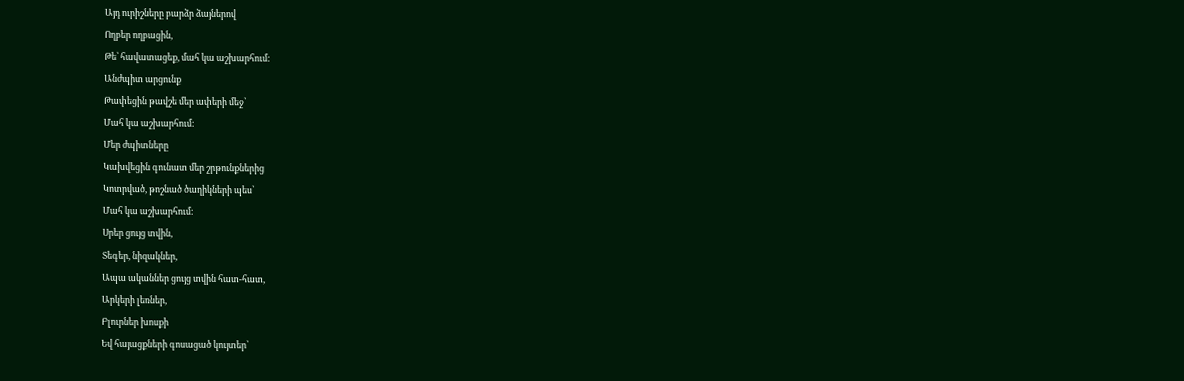Այդ ուրիշները բարձր ձայներով
Ողբեր ողբացին,
Թե՝ հավատացեք, մահ կա աշխարհում:
Անժպիտ արցունք
Թափեցին թավշե մեր ափերի մեջ՝
Մահ կա աշխարհում:
Մեր ժպիտները
Կախվեցին գունատ մեր շրթունքներից
Կոտրված, թոշնած ծաղիկների պես՝
Մահ կա աշխարհում:
Սրեր ցույց տվին,
Տեգեր, նիզակներ,
Ապա ականներ ցույց տվին հատ-հատ,
Արկերի լեռներ,
Բլուրներ խոսքի
Եվ հայացքների գոսացած կույտեր՝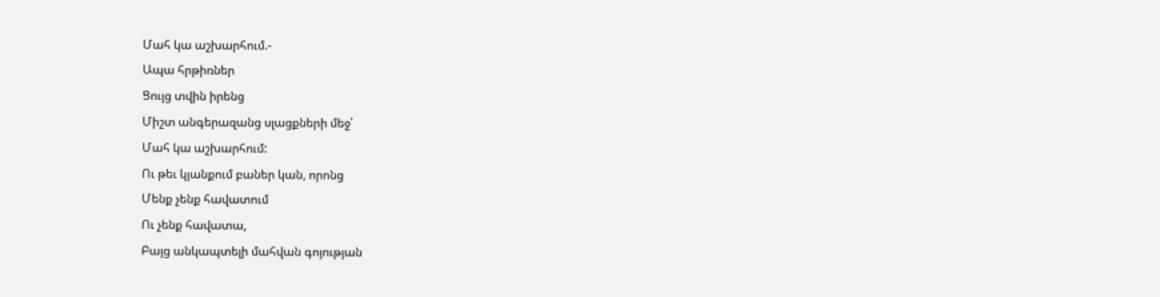Մահ կա աշխարհում.-
Ապա հրթիռներ
Ցույց տվին իրենց
Միշտ անգերազանց սլացքների մեջ՝
Մահ կա աշխարհում:
Ու թեւ կյանքում բաներ կան, որոնց
Մենք չենք հավատում
Ու չենք հավատա,
Բայց անկապտելի մահվան գոյության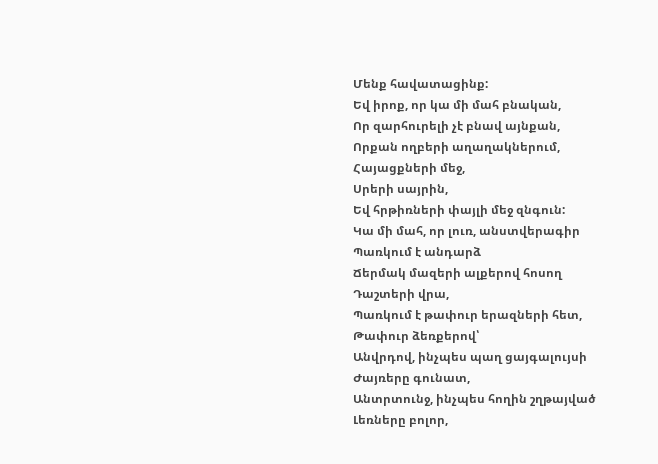Մենք հավատացինք:
Եվ իրոք, որ կա մի մահ բնական,
Որ զարհուրելի չէ բնավ այնքան,
Որքան ողբերի աղաղակներում,
Հայացքների մեջ,
Սրերի սայրին,
Եվ հրթիռների փայլի մեջ զնգուն:
Կա մի մահ, որ լուռ, անստվերագիր
Պառկում է անդարձ
Ճերմակ մազերի ալքերով հոսող
Դաշտերի վրա,
Պառկում է թափուր երազների հետ,
Թափուր ձեռքերով՝
Անվրդով, ինչպես պաղ ցայգալույսի
Ժայռերը գունատ,
Անտրտունջ, ինչպես հողին շղթայված
Լեռները բոլոր,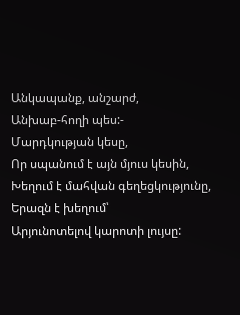Անկապանք, անշարժ,
Անխաբ-հողի պես:-
Մարդկության կեսը,
Որ սպանում է այն մյուս կեսին,
Խեղում է մահվան գեղեցկությունը,
Երազն է խեղում՝
Արյունոտելով կարոտի լույսը: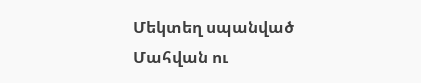Մեկտեղ սպանված
Մահվան ու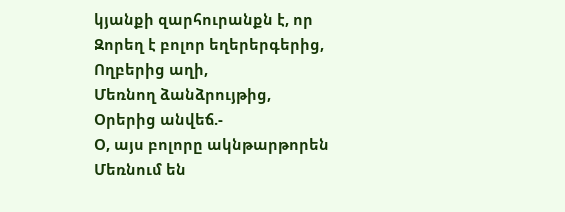կյանքի զարհուրանքն է, որ
Զորեղ է բոլոր եղերերգերից,
Ողբերից աղի,
Մեռնող ձանձրույթից,
Օրերից անվեճ.-
Օ, այս բոլորը ակնթարթորեն
Մեռնում են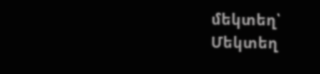մեկտեղ՝
Մեկտեղ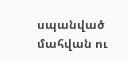սպանված մահվան ու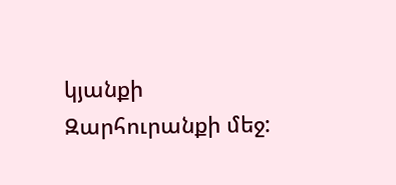կյանքի
Զարհուրանքի մեջ: